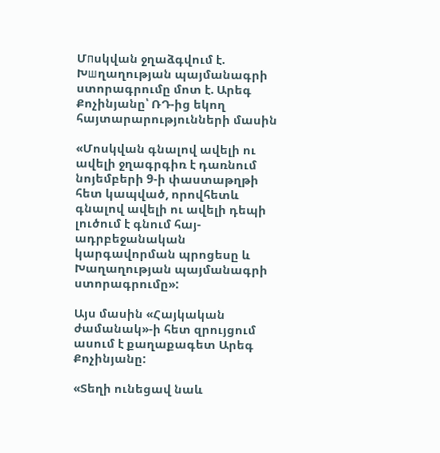Մпսկվան ջղաձգվում է. Խшղաղության պայմանագրի ստորագրումը մոտ է. Արեգ Քոչինյանը՝ ՌԴ-ից եկող հայտարարությունների մասին

«Մոսկվան գնալով ավելի ու ավելի ջղագրգիռ է դառնում նոյեմբերի 9-ի փաստաթղթի հետ կապված, որովհետև գնալով ավելի ու ավելի դեպի լուծում է գնում հայ-ադրբեջանական կարգավորման պրոցեսը և Խաղաղության պայմանագրի ստորագրումը»:

Այս մասին «Հայկական ժամանակ»-ի հետ զրույցում ասում է քաղաքագետ Արեգ Քոչինյանը:

«Տեղի ունեցավ նաև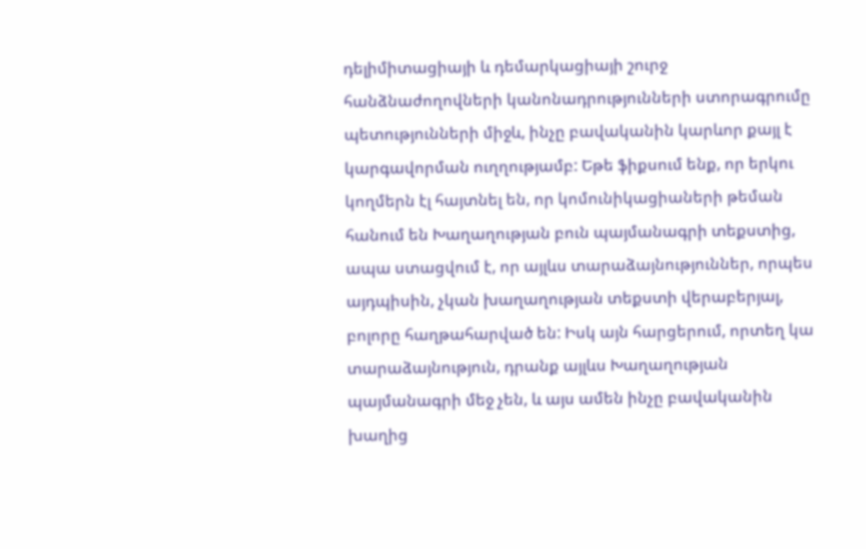դելիմիտացիայի և դեմարկացիայի շուրջ հանձնաժողովների կանոնադրությունների ստորագրումը պետությունների միջև, ինչը բավականին կարևոր քայլ է կարգավորման ուղղությամբ: Եթե ֆիքսում ենք, որ երկու կողմերն էլ հայտնել են, որ կոմունիկացիաների թեման հանում են Խաղաղության բուն պայմանագրի տեքստից, ապա ստացվում է, որ այլևս տարաձայնություններ, որպես այդպիսին, չկան խաղաղության տեքստի վերաբերյալ, բոլորը հաղթահարված են: Իսկ այն հարցերում, որտեղ կա տարաձայնություն, դրանք այլևս Խաղաղության պայմանագրի մեջ չեն, և այս ամեն ինչը բավականին խաղից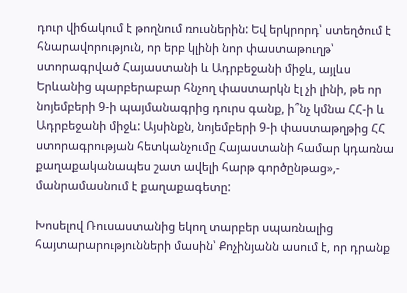դուր վիճակում է թողնում ռուսներին: Եվ երկրորդ՝ ստեղծում է հնարավորություն, որ երբ կլինի նոր փաստաթուղթ՝ ստորագրված Հայաստանի և Ադրբեջանի միջև, այլևս Երևանից պարբերաբար հնչող փաստարկն էլ չի լինի, թե որ նոյեմբերի 9-ի պայմանագրից դուրս գանք, ի՞նչ կմնա ՀՀ-ի և Ադրբեջանի միջև: Այսինքն, նոյեմբերի 9-ի փաստաթղթից ՀՀ ստորագրության հետկանչումը Հայաստանի համար կդառնա քաղաքականապես շատ ավելի հարթ գործընթաց»,- մանրամասնում է քաղաքագետը:

Խոսելով Ռուսաստանից եկող տարբեր սպառնալից հայտարարությունների մասին՝ Քոչինյանն ասում է, որ դրանք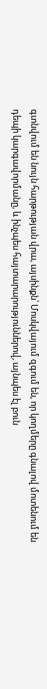գտնվում են նույն հարթության վրա, այսինքն՝ Մոսկվայում զգում են, որ կողմերը գնալով մոտենում են դեպի կարգավորմանը, և ինչպես հայտարարություններով, այնպես էլ բուն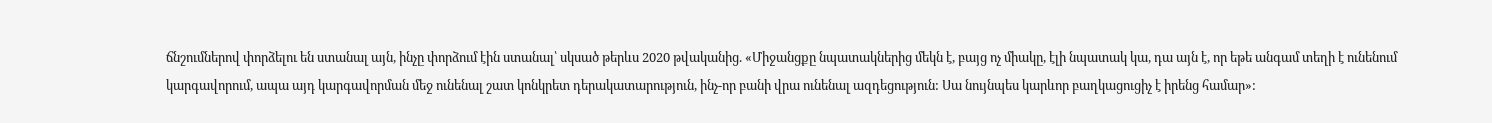ճնշումներով փորձելու են ստանալ այն, ինչը փորձում էին ստանալ՝ սկսած թերևս 2020 թվականից. «Միջանցքը նպատակներից մեկն է, բայց ոչ միակը, էլի նպատակ կա, դա այն է, որ եթե անգամ տեղի է ունենում կարգավորում, ապա այդ կարգավորման մեջ ունենալ շատ կոնկրետ դերակատարություն, ինչ-որ բանի վրա ունենալ ազդեցություն: Սա նույնպես կարևոր բաղկացուցիչ է իրենց համար»: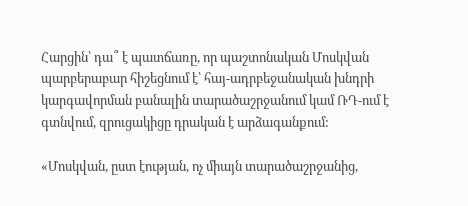Հարցին՝ դա՞ է պատճառը, որ պաշտոնական Մոսկվան պարբերաբար հիշեցնում է՝ հայ-ադրբեջանական խնդրի կարգավորման բանալին տարածաշրջանում կամ ՌԴ-ում է գտնվում, զրուցակիցը դրական է արձագանքում:

«Մոսկվան, ըստ էության, ոչ միայն տարածաշրջանից,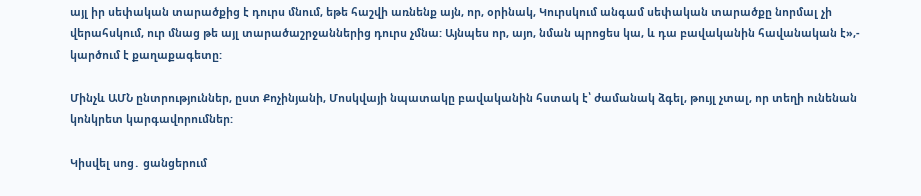այլ իր սեփական տարածքից է դուրս մնում, եթե հաշվի առնենք այն, որ, օրինակ, Կուրսկում անգամ սեփական տարածքը նորմալ չի վերահսկում, ուր մնաց թե այլ տարածաշրջաններից դուրս չմնա: Այնպես որ, այո, նման պրոցես կա, և դա բավականին հավանական է»,- կարծում է քաղաքագետը:

Մինչև ԱՄՆ ընտրություններ, ըստ Քոչինյանի, Մոսկվայի նպատակը բավականին հստակ է՝ ժամանակ ձգել, թույլ չտալ, որ տեղի ունենան կոնկրետ կարգավորումներ:

Կիսվել սոց․ ցանցերում